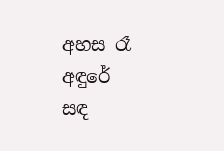අහස රෑ අඳුරේ
සඳ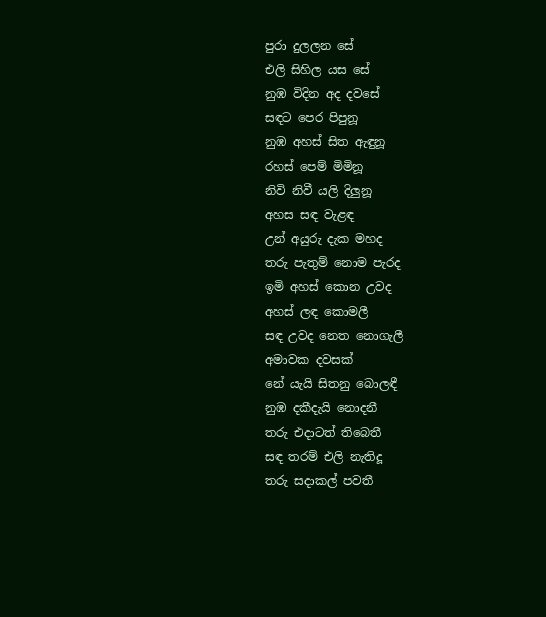පුරා දුලලන සේ
එලි සිහිල යස සේ
නුඹ විදින අද දවසේ
සඳට පෙර පිපුනූ
නුඹ අහස් සිත ඇඳුනූ
රහස් පෙම් මිමිනූ
නිවි නිවී යලි දිලුනූ
අහස සඳ වැළඳ
උන් අයුරු දැක මහද
තරු පැතුම් නොම පැරද
ඉමි අහස් කොන උවද
අහස් ලඳ කොමලී
සඳ උවද නෙත නොගැලී
අමාවක දවසක්
නේ යැයි සිතනු බොලඳී
නුඹ දකීදැයි නොදනී
තරු එදාටත් තිබෙතී
සඳ තරම් එලි නැතිදූ
තරු සදාකල් පවතී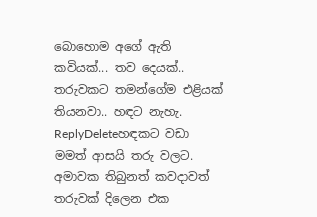බොහොම අගේ ඇති කවියක්... තව දෙයක්.. තරුවකට තමන්ගේම එළියක් තියනවා.. හඳට නැහැ.
ReplyDeleteහඳකට වඩා මමත් ආසයි තරු වලට. අමාවක තිබුනත් කවදාවත් තරුවක් දිලෙන එක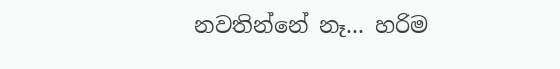නවතින්නේ නෑ... හරිම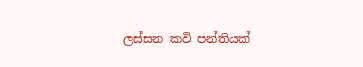ලස්සන කවි පන්තියක්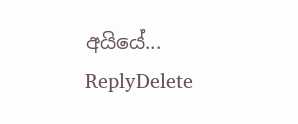අයියේ...
ReplyDelete